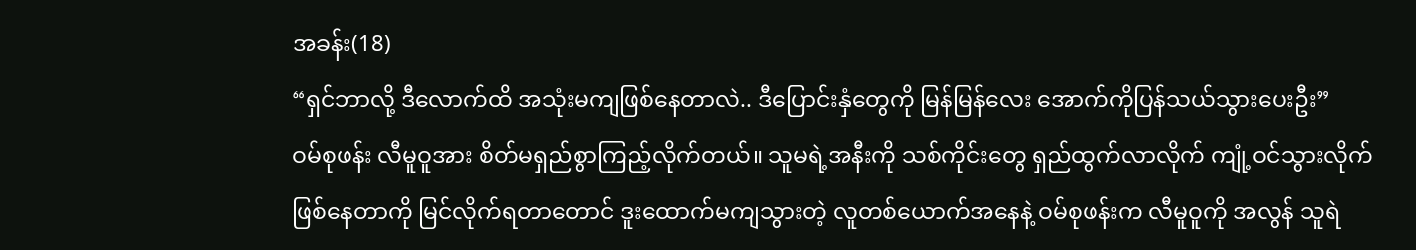အခန်း(18)
“ရှင်ဘာလို့ ဒီလောက်ထိ အသုံးမကျဖြစ်နေတာလဲ.. ဒီပြောင်းနှံတွေကို မြန်မြန်လေး အောက်ကိုပြန်သယ်သွားပေးဦး”
ဝမ်စုဖန်း လီမူဝူအား စိတ်မရှည်စွာကြည့်လိုက်တယ်။ သူမရဲ့အနီးကို သစ်ကိုင်းတွေ ရှည်ထွက်လာလိုက် ကျုံ့ဝင်သွားလိုက်ဖြစ်နေတာကို မြင်လိုက်ရတာတောင် ဒူးထောက်မကျသွားတဲ့ လူတစ်ယောက်အနေနဲ့ ဝမ်စုဖန်းက လီမူဝူကို အလွန် သူရဲ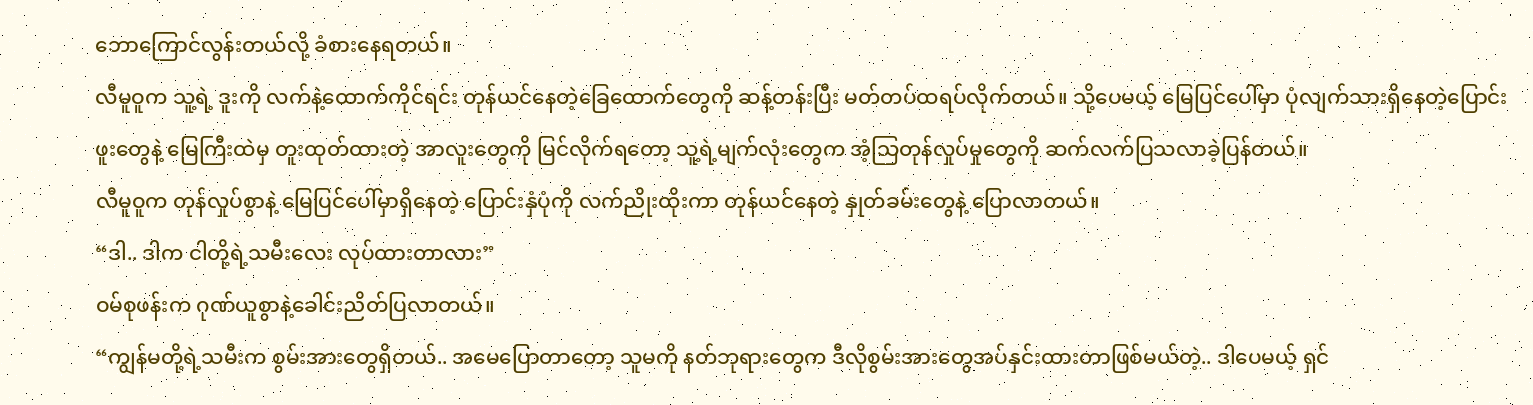ဘောကြောင်လွန်းတယ်လို့ ခံစားနေရတယ်။
လီမူဝူက သူ့ရဲ့ ဒူးကို လက်နဲ့ထောက်ကိုင်ရင်း တုန်ယင်နေတဲ့ခြေထောက်တွေကို ဆန့်တန်းပြီး မတ်တပ်ထရပ်လိုက်တယ်။ သို့ပေမယ့် မြေပြင်ပေါ်မှာ ပုံလျက်သားရှိနေတဲ့ပြောင်းဖူးတွေနဲ့ မြေကြီးထဲမှ တူးထုတ်ထားတဲ့ အာလူးတွေကို မြင်လိုက်ရတော့ သူ့ရဲ့မျက်လုံးတွေက အံ့သြတုန်လှုပ်မှုတွေကို ဆက်လက်ပြသလာခဲ့ပြန်တယ်။
လီမူဝူက တုန်လှုပ်စွာနဲ့ မြေပြင်ပေါ်မှာရှိနေတဲ့ ပြောင်းနှံပုံကို လက်ညိုးထိုးကာ တုန်ယင်နေတဲ့ နှုတ်ခမ်းတွေနဲ့ ပြောလာတယ်။
“ဒါ.. ဒါက ငါတို့ရဲ့သမီးလေး လုပ်ထားတာလား”
ဝမ်စုဖန်းက ဂုဏ်ယူစွာနဲ့ခေါင်းညိတ်ပြလာတယ်။
“ကျွန်မတို့ရဲ့သမီးက စွမ်းအားတွေရှိတယ်.. အမေပြောတာတော့ သူမကို နတ်ဘုရားတွေက ဒီလိုစွမ်းအားတွေအပ်နှင်းထားတာဖြစ်မယ်တဲ့.. ဒါပေမယ့် ရှင်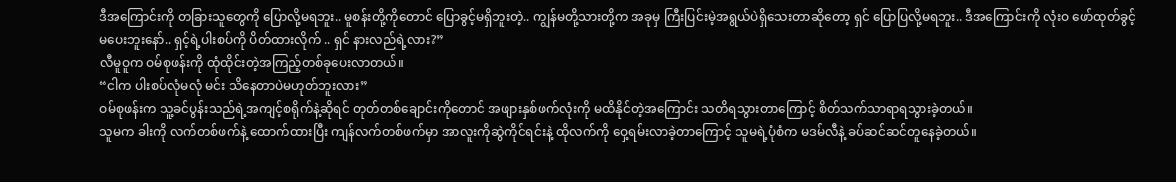ဒီအကြောင်းကို တခြားသူတွေကို ပြောလို့မရဘူး.. မူစန်းတို့ကိုတောင် ပြောခွင့်မရှိဘူးတဲ့.. ကျွန်မတို့သားတို့က အခုမှ ကြီးပြင်းမဲ့အရွယ်ပဲရှိသေးတာဆိုတော့ ရှင် ပြောပြလို့မရဘူး.. ဒီအကြောင်းကို လုံးဝ ဖော်ထုတ်ခွင့်မပေးဘူးနော်.. ရှင့်ရဲ့ပါးစပ်ကို ပိတ်ထားလိုက် .. ရှင် နားလည်ရဲ့လား?”
လီမူဝူက ဝမ်စုဖန်းကို ထုံထိုင်းတဲ့အကြည့်တစ်ခုပေးလာတယ်။
“ငါက ပါးစပ်လုံမလုံ မင်း သိနေတာပဲမဟုတ်ဘူးလား”
ဝမ်စုဖန်းက သူ့ခင်ပွန်းသည်ရဲ့အကျင့်စရိုက်နဲ့ဆိုရင် တုတ်တစ်ချောင်းကိုတောင် အဖျားနှစ်ဖက်လုံးကို မထိနိုင်တဲ့အကြောင်း သတိရသွားတာကြောင့် စိတ်သက်သာရာရသွားခဲ့တယ်။
သူမက ခါးကို လက်တစ်ဖက်နဲ့ ထောက်ထားပြီး ကျန်လက်တစ်ဖက်မှာ အာလူးကိုဆွဲကိုင်ရင်းနဲ့ ထိုလက်ကို ဝှေ့ရမ်းလာခဲ့တာကြောင့် သူမရဲ့ပုံစံက မဒမ်လီနဲ့ ခပ်ဆင်ဆင်တူနေခဲ့တယ်။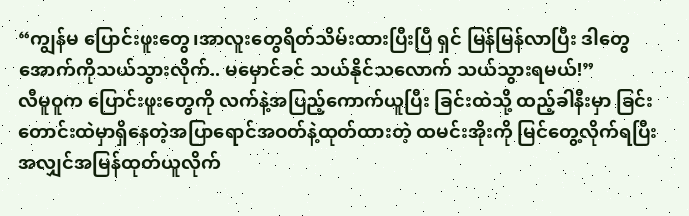“ကျွန်မ ပြောင်းဖူးတွေ၊အာလူးတွေရိတ်သိမ်းထားပြီးပြီ ရှင် မြန်မြန်လာပြီး ဒါတွေ အောက်ကိုသယ်သွားလိုက်.. မမှောင်ခင် သယ်နိုင်သလောက် သယ်သွားရမယ်!”
လီမူဝူက ပြောင်းဖူးတွေကို လက်နဲ့အပြည့်ကောက်ယူပြီး ခြင်းထဲသို့ ထည့်ခါနီးမှာ ခြင်းတောင်းထဲမှာရှိနေတဲ့အပြာရောင်အဝတ်နဲ့ထုတ်ထားတဲ့ ထမင်းအိုးကို မြင်တွေ့လိုက်ရပြီး အလျှင်အမြန်ထုတ်ယူလိုက်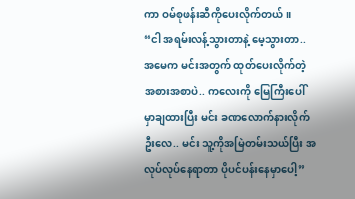ကာ ဝမ်စုဖန်းဆီကိုပေးလိုက်တယ်။
“ငါ အရမ်းလန့်သွားတာနဲ့ မေ့သွားတာ.. အမေက မင်းအတွက် ထုတ်ပေးလိုက်တဲ့ အစားအစာပဲ.. ကလေးကို မြေကြီးပေါ် မှာချထားပြီး မင်း ခဏလောက်နားလိုက်ဦးလေ.. မင်း သူ့ကိုအမြဲတမ်းသယ်ပြီး အလုပ်လုပ်နေရာတာ ပိုပင်ပန်းနေမှာပေါ့”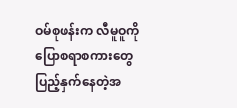ဝမ်စုဖန်းက လီမူဝူကို ပြောစရာစကားတွေပြည့်နှက်နေတဲ့အ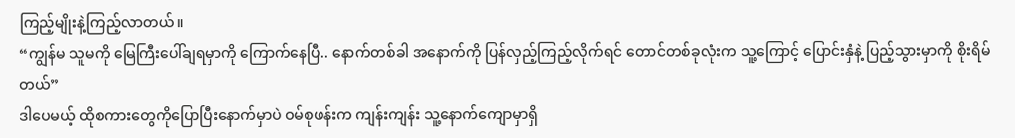ကြည့်မျိုးနဲ့ကြည့်လာတယ်။
“ကျွန်မ သူမကို မြေကြီးပေါ်ချရမှာကို ကြောက်နေပြီ.. နောက်တစ်ခါ အနောက်ကို ပြန်လှည့်ကြည့်လိုက်ရင် တောင်တစ်ခုလုံးက သူ့ကြောင့် ပြောင်းနှံနဲ့ ပြည့်သွားမှာကို စိုးရိမ်တယ်”
ဒါပေမယ့် ထိုစကားတွေကိုပြောပြီးနောက်မှာပဲ ဝမ်စုဖန်းက ကျန်းကျန်း သူ့နောက်ကျောမှာရှိ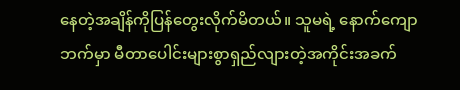နေတဲ့အချိန်ကိုပြန်တွေးလိုက်မိတယ်။ သူမရဲ့ နောက်ကျောဘက်မှာ မီတာပေါင်းများစွာရှည်လျားတဲ့အကိုင်းအခက်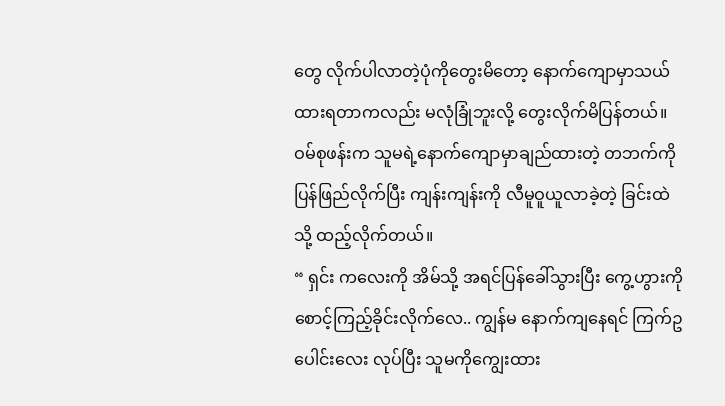တွေ လိုက်ပါလာတဲ့ပုံကိုတွေးမိတော့ နောက်ကျောမှာသယ်ထားရတာကလည်း မလုံခြုံဘူးလို့ တွေးလိုက်မိပြန်တယ်။
ဝမ်စုဖန်းက သူမရဲ့နောက်ကျောမှာချည်ထားတဲ့ တဘက်ကို ပြန်ဖြည်လိုက်ပြီး ကျန်းကျန်းကို လီမူဝူယူလာခဲ့တဲ့ ခြင်းထဲသို့ ထည့်လိုက်တယ်။
“ ရှင်း ကလေးကို အိမ်သို့ အရင်ပြန်ခေါ်သွားပြီး ကွေ့ဟွားကို စောင့်ကြည့်ခိုင်းလိုက်လေ.. ကျွန်မ နောက်ကျနေရင် ကြက်ဥပေါင်းလေး လုပ်ပြီး သူမကိုကျွေးထား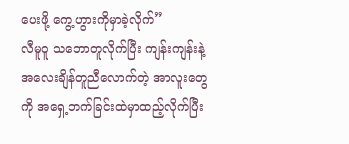ပေးဖို့ ကွေ့ဟွားကိုမှာခဲ့လိုက်”
လီမူဝူ သဘောတူလိုက်ပြီး ကျန်းကျန်းနဲ့ အလေးချိန်တူညီလောက်တဲ့ အာလူးတွေကို အရှေ့ဘက်ခြင်းထဲမှာထည့်လိုက်ပြီး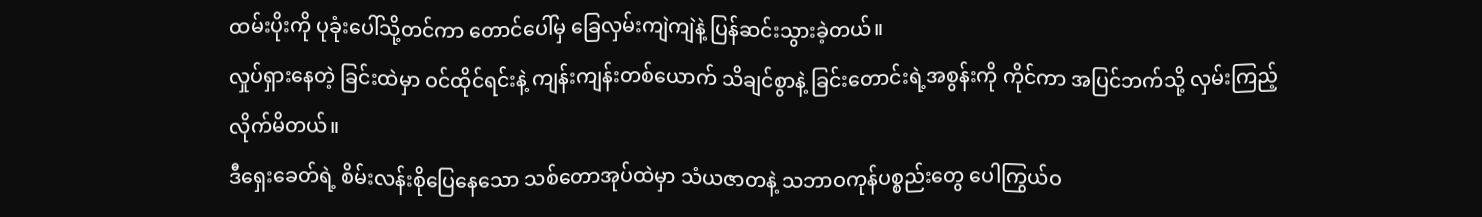ထမ်းပိုးကို ပုခုံးပေါ်သို့တင်ကာ တောင်ပေါ်မှ ခြေလှမ်းကျဲကျဲနဲ့ ပြန်ဆင်းသွားခဲ့တယ်။
လှုပ်ရှားနေတဲ့ ခြင်းထဲမှာ ဝင်ထိုင်ရင်းနဲ့ ကျန်းကျန်းတစ်ယောက် သိချင်စွာနဲ့ ခြင်းတောင်းရဲ့အစွန်းကို ကိုင်ကာ အပြင်ဘက်သို့ လှမ်းကြည့်လိုက်မိတယ်။
ဒီရှေးခေတ်ရဲ့ စိမ်းလန်းစိုပြေနေသော သစ်တောအုပ်ထဲမှာ သံယဇာတနဲ့ သဘာဝကုန်ပစ္စည်းတွေ ပေါကြွယ်ဝ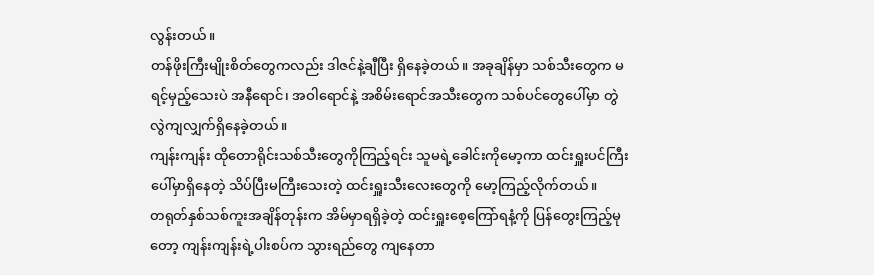လွန်းတယ်။
တန်ဖိုးကြီးမျိုးစိတ်တွေကလည်း ဒါဇင်နဲ့ချီပြီး ရှိနေခဲ့တယ်။ အခုချိန်မှာ သစ်သီးတွေက မရင့်မှည့်သေးပဲ အနီရောင်၊ အဝါရောင်နဲ့ အစိမ်းရောင်အသီးတွေက သစ်ပင်တွေပေါ်မှာ တွဲလွဲကျလျှက်ရှိနေခဲ့တယ်။
ကျန်းကျန်း ထိုတောရိုင်းသစ်သီးတွေကိုကြည့်ရင်း သူမရဲ့ခေါင်းကိုမော့ကာ ထင်းရှူးပင်ကြီးပေါ်မှာရှိနေတဲ့ သိပ်ပြီးမကြီးသေးတဲ့ ထင်းရှူးသီးလေးတွေကို မော့ကြည့်လိုက်တယ်။
တရုတ်နှစ်သစ်ကူးအချိန်တုန်းက အိမ်မှာရရှိခဲ့တဲ့ ထင်းရှူးစေ့ကြော်ရနံ့ကို ပြန်တွေးကြည့်မုတော့ ကျန်းကျန်းရဲ့ပါးစပ်က သွားရည်တွေ ကျနေတာ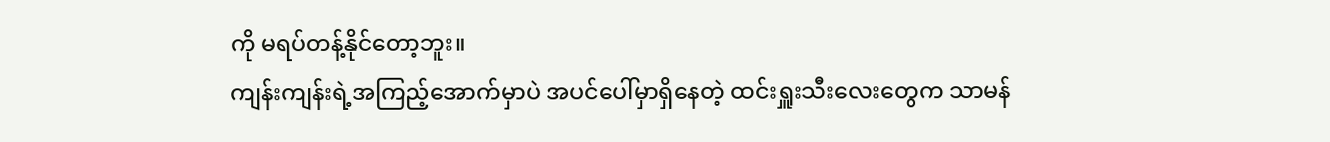ကို မရပ်တန့်နိုင်တော့ဘူး။
ကျန်းကျန်းရဲ့အကြည့်အောက်မှာပဲ အပင်ပေါ်မှာရှိနေတဲ့ ထင်းရှူးသီးလေးတွေက သာမန်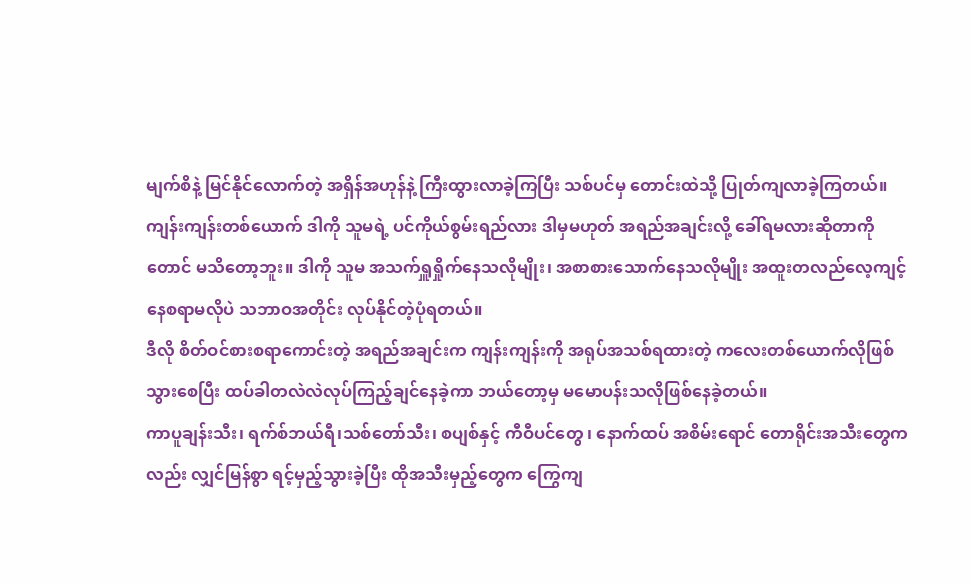မျက်စိနဲ့ မြင်နိုင်လောက်တဲ့ အရှိန်အဟုန်နဲ့ ကြီးထွားလာခဲ့ကြပြီး သစ်ပင်မှ တောင်းထဲသို့ ပြုတ်ကျလာခဲ့ကြတယ်။
ကျန်းကျန်းတစ်ယောက် ဒါကို သူမရဲ့ ပင်ကိုယ်စွမ်းရည်လား ဒါမှမဟုတ် အရည်အချင်းလို့ ခေါ်ရမလားဆိုတာကိုတောင် မသိတော့ဘူး။ ဒါကို သူမ အသက်ရှူရှိုက်နေသလိုမျိုး၊ အစာစားသောက်နေသလိုမျိုး အထူးတလည်လေ့ကျင့်နေစရာမလိုပဲ သဘာဝအတိုင်း လုပ်နိုင်တဲ့ပုံရတယ်။
ဒီလို စိတ်ဝင်စားစရာကောင်းတဲ့ အရည်အချင်းက ကျန်းကျန်းကို အရုပ်အသစ်ရထားတဲ့ ကလေးတစ်ယောက်လိုဖြစ်သွားစေပြီး ထပ်ခါတလဲလဲလုပ်ကြည့်ချင်နေခဲ့ကာ ဘယ်တော့မှ မမောပန်းသလိုဖြစ်နေခဲ့တယ်။
ကာပူချန်းသီး၊ ရက်စ်ဘယ်ရီ၊သစ်တော်သီး၊ စပျစ်နှင့် ကီဝီပင်တွေ ၊ နောက်ထပ် အစိမ်းရောင် တောရိုင်းအသီးတွေကလည်း လျှင်မြန်စွာ ရင့်မှည့်သွားခဲ့ပြီး ထိုအသီးမှည့်တွေက ကြွေကျ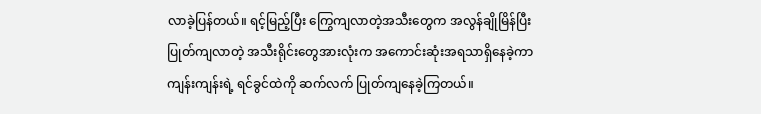လာခဲ့ပြန်တယ်။ ရင့်မြည့်ပြီး ကြွေကျလာတဲ့အသီးတွေက အလွန်ချိုမြိန်ပြီး ပြုတ်ကျလာတဲ့ အသီးရိုင်းတွေအားလုံးက အကောင်းဆုံးအရသာရှိနေခဲ့ကာ ကျန်းကျန်းရဲ့ ရင်ခွင်ထဲကို ဆက်လက် ပြုတ်ကျနေခဲ့ကြတယ်။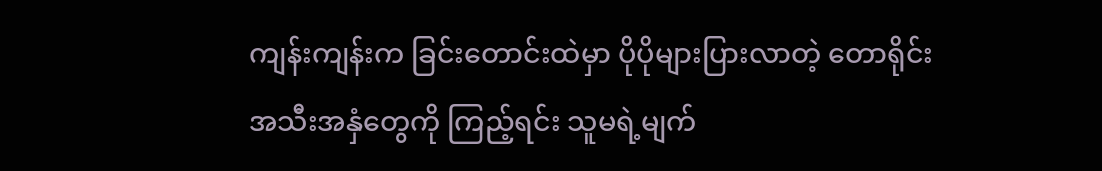ကျန်းကျန်းက ခြင်းတောင်းထဲမှာ ပိုပိုများပြားလာတဲ့ တောရိုင်းအသီးအနှံတွေကို ကြည့်ရင်း သူမရဲ့မျက်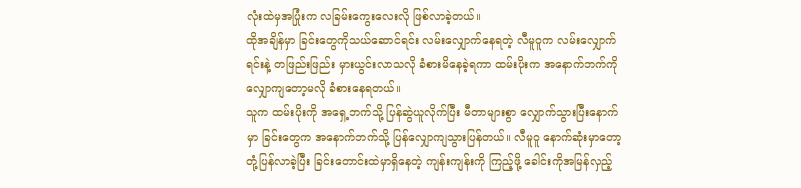လုံးထဲမှအပြုံးက လခြမ်းကွေးလေးလို ဖြစ်လာခဲ့တယ်။
ထိုအချိန်မှာ ခြင်းတွေကိုသယ်ဆောင်ရင်း လမ်းလျှောက်နေရတဲ့ လီမူဝူက လမ်းလျှောက်ရင်းနဲ့ တဖြည်းဖြည်း မှားယွင်းလာသလို ခံစားမိနေခဲ့ရကာ ထမ်းပိုးက အနောက်ဘက်ကို လျှောကျတော့မလို ခံစားနေရတယ်။
သူက ထမ်းပိုးကို အရှေ့ဘက်သို့ ပြန်ဆွဲယူလိုက်ပြီး မီတာများစွာ လျှောက်သွားပြီးနောက်မှာ ခြင်းတွေက အနောက်ဘက်သို့ ပြန်လျှောကျသွားပြန်တယ်။ လီမူဝူ နောက်ဆုံးမှာတော့ တုံ့ပြန်လာခဲ့ပြီး ခြင်းတောင်းထဲမှာရှိနေတဲ့ ကျန်းကျန်းကို ကြည့်ဖို့ ခေါင်းကိုအမြန်လှည့်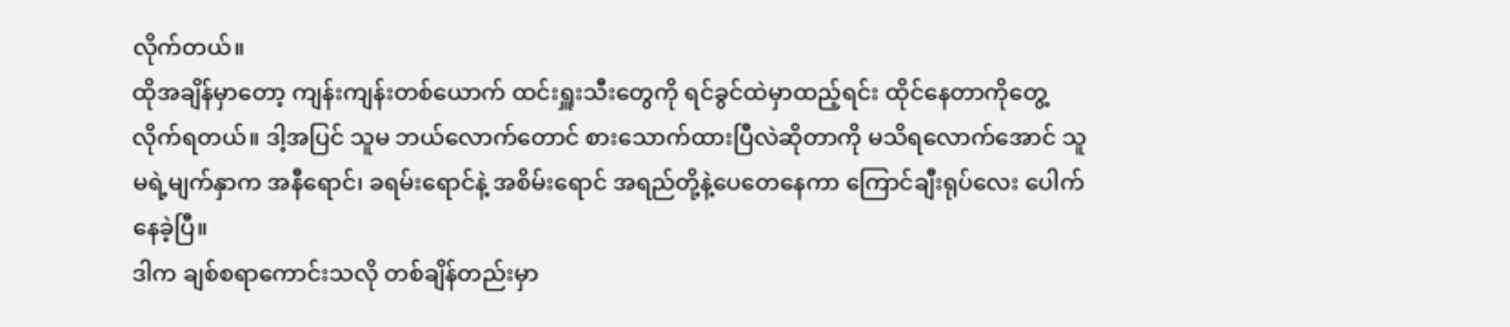လိုက်တယ်။
ထိုအချိန်မှာတော့ ကျန်းကျန်းတစ်ယောက် ထင်းရှူးသီးတွေကို ရင်ခွင်ထဲမှာထည့်ရင်း ထိုင်နေတာကိုတွေ့လိုက်ရတယ်။ ဒါ့အပြင် သူမ ဘယ်လောက်တောင် စားသောက်ထားပြီလဲဆိုတာကို မသိရလောက်အောင် သူမရဲ့မျက်နှာက အနီရောင်၊ ခရမ်းရောင်နဲ့ အစိမ်းရောင် အရည်တို့နဲ့ပေတေနေကာ ကြောင်ချီးရုပ်လေး ပေါက်နေခဲ့ပြီ။
ဒါက ချစ်စရာကောင်းသလို တစ်ချိန်တည်းမှာ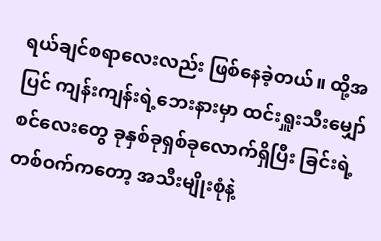ရယ်ချင်စရာလေးလည်း ဖြစ်နေခဲ့တယ်။ ထို့အပြင် ကျန်းကျန်းရဲ့ဘေးနားမှာ ထင်းရှူးသီးမျှော်စင်လေးတွေ ခုနှစ်ခုရှစ်ခုလောက်ရှိပြီး ခြင်းရဲ့တစ်ဝက်ကတော့ အသီးမျိုးစုံနဲ့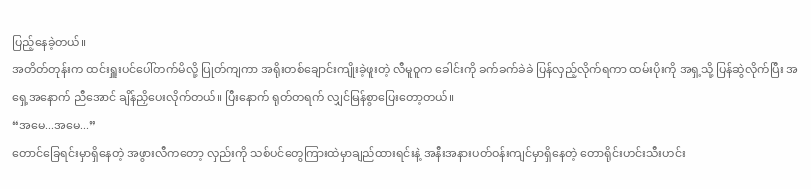ပြည့်နေခဲ့တယ်။
အတိတ်တုန်းက ထင်းရှူးပင်ပေါ်တက်မိလို့ ပြုတ်ကျကာ အရိုးတစ်ချောင်းကျိုးခဲ့ဖူးတဲ့ လီမူဝူက ခေါင်းကို ခက်ခက်ခဲခဲ ပြန်လှည့်လိုက်ရကာ ထမ်းပိုးကို အရှ့သို့ ပြန်ဆွဲလိုက်ပြီး အရှေ့အနောက် ညီအောင် ချိန်ညှိပေးလိုက်တယ်။ ပြီးနောက် ရုတ်တရက် လျှင်မြန်စွာပြေးတော့တယ်။
“အမေ...အမေ...”
တောင်ခြေရင်းမှာရှိနေတဲ့ အဖွားလီကတော့ လှည်းကို သစ်ပင်တွေကြားထဲမှာချည်ထားရင်းနဲ့ အနီးအနားပတ်ဝန်းကျင်မှာရှိနေတဲ့ တောရိုင်းဟင်းသီးဟင်း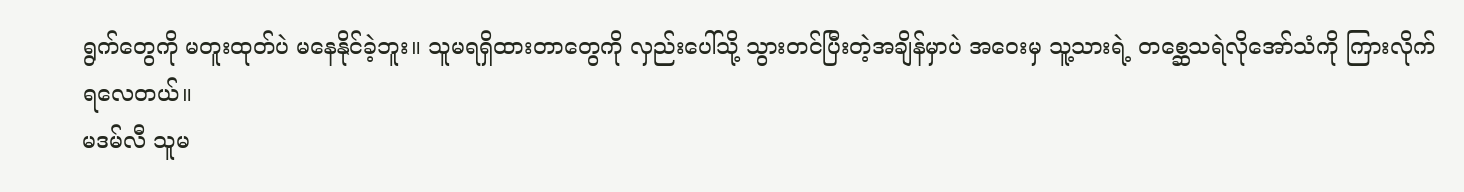ရွက်တွေကို မတူးထုတ်ပဲ မနေနိုင်ခဲ့ဘူး။ သူမရရှိထားတာတွေကို လှည်းပေါ်သို့ သွားတင်ပြီးတဲ့အချိန်မှာပဲ အဝေးမှ သူ့သားရဲ့ တစ္ဆေသရဲလိုအော်သံကို ကြားလိုက်ရလေတယ်။
မဒမ်လီ သူမ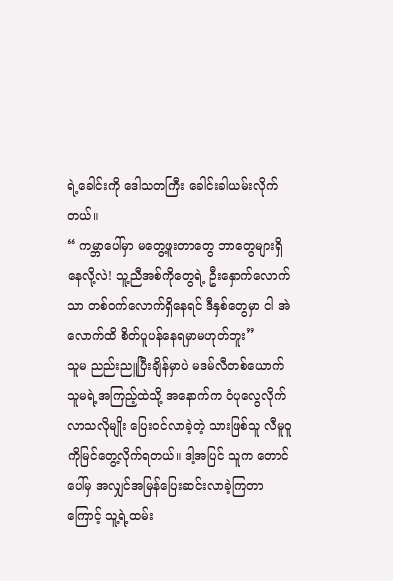ရဲ့ခေါင်းကို ဒေါသတကြီး ခေါင်းခါယမ်းလိုက်တယ်။
“ ကမ္ဘာပေါ်မှာ မတွေ့ဖူးတာတွေ ဘာတွေများရှိနေလို့လဲ! သူ့ညီအစ်ကိုတွေရဲ့ ဦးနှောက်လောက်သာ တစ်ဝက်လောက်ရှိနေရင် ဒီနှစ်တွေမှာ ငါ အဲလောက်ထိ စိတ်ပူပန်နေရမှာမဟုတ်ဘူး”
သူမ ညည်းညူပြီးချိန်မှာပဲ မဒမ်လီတစ်ယောက် သူမရဲ့အကြည့်ထဲသို့ အနောက်က ဝံပုလွေလိုက်လာသလိုမျိုး ပြေးဝင်လာခဲ့တဲ့ သားဖြစ်သူ လီမူဝူကိုမြင်တွေ့လိုက်ရတယ်။ ဒါ့အပြင် သူက တောင်ပေါ်မှ အလျှင်အမြန်ပြေးဆင်းလာခဲ့ကြတာကြောင့် သူ့ရဲ့ထမ်း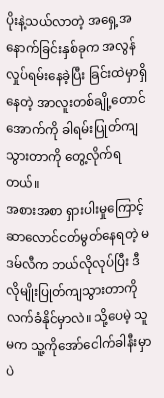ပိုးနဲ့သယ်လာတဲ့ အရှေ့အနောက်ခြင်းနှစ်ခုက အလွန်လှုပ်ရမ်းနေခဲ့ပြီး ခြင်းထဲမှာရှိနေတဲ့ အာလူးတစ်ချို့တောင် အောက်ကို ခါရမ်းပြုတ်ကျသွားတာကို တွေ့လိုက်ရတယ်။
အစားအစာ ရှားပါးမှုကြောင့် ဆာလောင်ငတ်မွတ်နေရတဲ့ မဒမ်လီက ဘယ်လိုလုပ်ပြီး ဒီလိုမျိုးပြုတ်ကျသွားတာကိုလက်ခံနိုင်မှာလဲ။ သို့ပေမဲ့ သူမက သူ့ကိုအော်ငေါက်ခါနီးမှာပဲ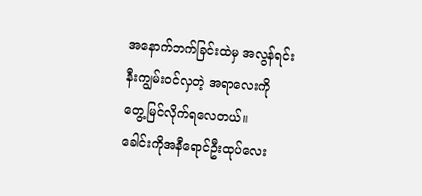အနောက်ဘက်ခြင်းထဲမှ အလွန်ရင်းနီးကျွမ်းဝင်လှတဲ့ အရာလေးကို တွေ့မြင်လိုက်ရလေတယ်။
ခေါင်းကိုအနီရောင်ဦးထုပ်လေး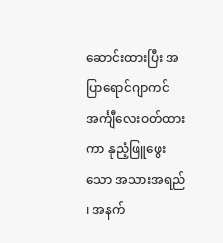ဆောင်းထားပြီး အပြာရောင်ဂျာကင်အင်္ကျီလေးဝတ်ထားကာ နုညံ့ဖြူဖွေးသော အသားအရည် ၊ အနက်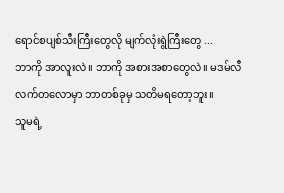ရောင်စပျစ်သီးကြီးတွေလို မျက်လုံးရွဲကြီးတွေ ...
ဘာကို အာလူးလဲ။ ဘာကို အစားအစာတွေလဲ။ မဒမ်လီ လက်တလောမှာ ဘာတစ်ခုမှ သတိမရတော့ဘူး။
သူမရဲ့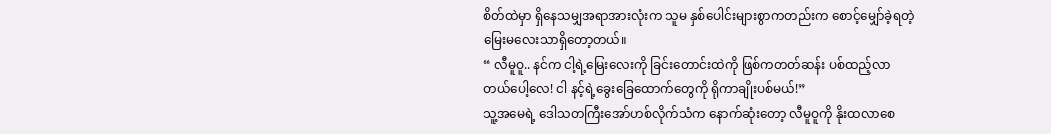စိတ်ထဲမှာ ရှိနေသမျှအရာအားလုံးက သူမ နှစ်ပေါင်းများစွာကတည်းက စောင့်မျှော်ခဲ့ရတဲ့ မြေးမလေးသာရှိတော့တယ်။
“ လီမူဝူ.. နင်က ငါ့ရဲ့မြေးလေးကို ခြင်းတောင်းထဲကို ဖြစ်ကတတ်ဆန်း ပစ်ထည့်လာတယ်ပေါ့လေ! ငါ နင့်ရဲ့ခွေးခြေထောက်တွေကို ရိုကာချိုးပစ်မယ်!”
သူ့အမေရဲ့ ဒေါသတကြီးအော်ဟစ်လိုက်သံက နောက်ဆုံးတော့ လီမူဝူကို နိုးထလာစေ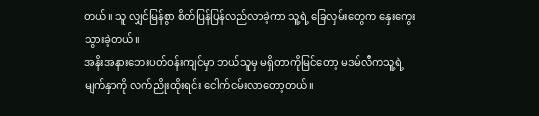တယ်။ သူ လျှင်မြန်စွာ စိတ်ပြန်ပြန်လည်လာခဲ့ကာ သူ့ရဲ့ ခြေလှမ်းတွေက နှေးကွေးသွားခဲ့တယ်။
အနိးအနားဘေးပတ်ဝန်းကျင်မှာ ဘယ်သူမှ မရှိတာကိုမြင်တော့ မဒမ်လီကသူ့ရဲ့မျက်နှာကို လက်ညိုးထိုးရင်း ငေါက်ငမ်းလာတော့တယ်။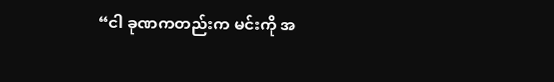“ငါ ခုဏကတည်းက မင်းကို အ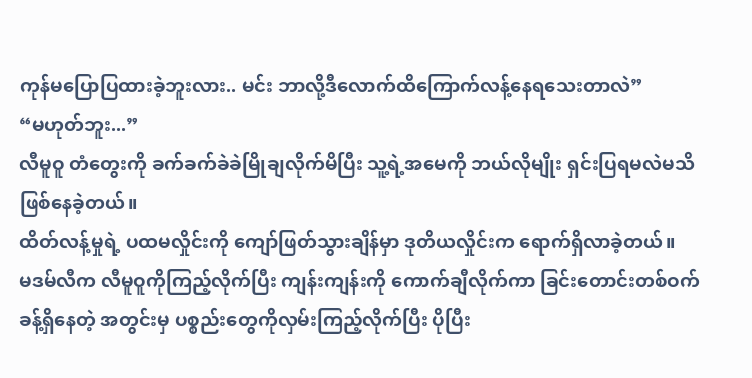ကုန်မပြောပြထားခဲ့ဘူးလား.. မင်း ဘာလို့ဒီလောက်ထိကြောက်လန့်နေရသေးတာလဲ”
“မဟုတ်ဘူး...”
လီမူဝူ တံတွေးကို ခက်ခက်ခဲခဲမြိုချလိုက်မိပြီး သူ့ရဲ့အမေကို ဘယ်လိုမျိုး ရှင်းပြရမလဲမသိဖြစ်နေခဲ့တယ်။
ထိတ်လန့်မှုရဲ့ ပထမလှိုင်းကို ကျော်ဖြတ်သွားချိန်မှာ ဒုတိယလှိုင်းက ရောက်ရှိလာခဲ့တယ်။
မဒမ်လီက လီမူဝူကိုကြည့်လိုက်ပြီး ကျန်းကျန်းကို ကောက်ချီလိုက်ကာ ခြင်းတောင်းတစ်ဝက်ခန့်ရှိနေတဲ့ အတွင်းမှ ပစ္စည်းတွေကိုလှမ်းကြည့်လိုက်ပြီး ပိုပြီး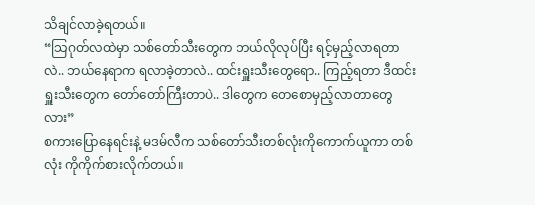သိချင်လာခဲ့ရတယ်။
“သြဂုတ်လထဲမှာ သစ်တော်သီးတွေက ဘယ်လိုလုပ်ပြီး ရင့်မှည့်လာရတာလဲ.. ဘယ်နေရာက ရလာခဲ့တာလဲ.. ထင်းရှူးသီးတွေရော.. ကြည့်ရတာ ဒီထင်းရှူးသီးတွေက တော်တော်ကြီးတာပဲ.. ဒါတွေက ၀ောစောမှည့်လာတာတွေလား”
စကားပြောနေရင်းနဲ့ မဒမ်လီက သစ်တော်သီးတစ်လုံးကိုကောက်ယူကာ တစ်လုံး ကိုကိုက်စားလိုက်တယ်။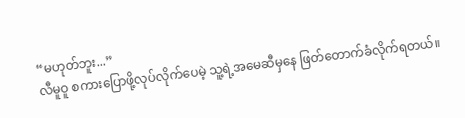“မဟုတ်ဘူး...”
လီမူဝူ စကားပြောဖို့လုပ်လိုက်ပေမဲ့ သူ့ရဲ့အမေဆီမှနေ ဖြတ်တောက်ခံလိုက်ရတယ်။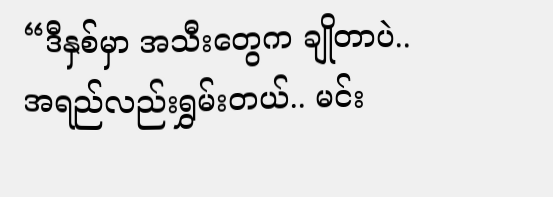“ဒီနှစ်မှာ အသီးတွေက ချိုတာပဲ.. အရည်လည်းရွှမ်းတယ်.. မင်း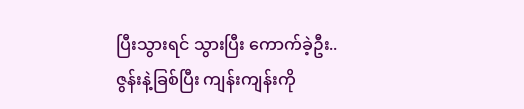ပြီးသွားရင် သွားပြီး ကောက်ခဲ့ဦး.. ဇွန်းနဲ့ခြစ်ပြီး ကျန်းကျန်းကို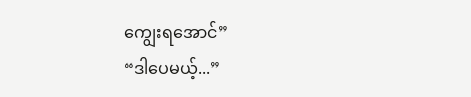ကျွေးရအောင်”
“ဒါပေမယ့်...”